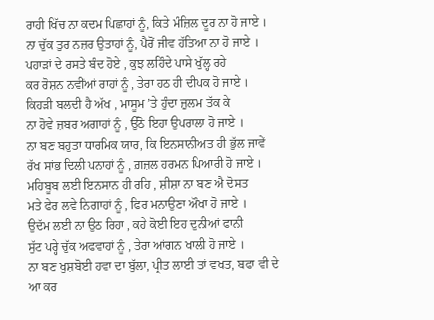ਰਾਹੀ ਖਿੱਚ ਨਾ ਕਦਮ ਪਿਛਾਹਾਂ ਨੂੰ, ਕਿਤੇ ਮੰਜ਼ਿਲ ਦੂਰ ਨਾ ਹੋ ਜਾਏ ।
ਨਾ ਚੁੱਕ ਤੁਰ ਨਜ਼ਰ ਉਤਾਹਾਂ ਨੂੰ, ਪੈਰੋਂ ਜੀਵ ਹੱਤਿਆ ਨਾ ਹੋ ਜਾਏ ।
ਪਹਾੜਾਂ ਦੇ ਰਸਤੇ ਬੰਦ ਹੋਏ , ਕੁਝ ਲਹਿੰਦੇ ਪਾਸੇ ਖੁੱਲ੍ਹ ਰਹੇ
ਕਰ ਰੋਸ਼ਨ ਨਵੀਂਆਂ ਰਾਹਾਂ ਨੂੰ , ਤੇਰਾ ਹਠ ਹੀ ਦੀਪਕ ਹੋ ਜਾਏ ।
ਕਿਹੜੀ ਬਲਦੀ ਹੈ ਅੱਖ , ਮਾਸੂਮ ’ਤੇ ਹੁੰਦਾ ਜ਼ੁਲਮ ਤੱਕ ਕੇ
ਨਾ ਹੋਵੇ ਜ਼ਬਰ ਅਗਾਹਾਂ ਨੂੰ , ਉੱਠੋ ਇਹਾ ਉਪਰਾਲਾ ਹੋ ਜਾਏ ।
ਨਾ ਬਣ ਬਹੁਤਾ ਧਾਰਮਿਕ ਯਾਰ, ਕਿ ਇਨਸਾਨੀਅਤ ਹੀ ਭੁੱਲ ਜਾਵੇਂ
ਰੱਖ ਸਾਂਭ ਦਿਲੀ ਪਨਾਹਾਂ ਨੂੰ , ਗ਼ਜ਼ਲ ਹਰਮਨ ਪਿਆਰੀ ਹੋ ਜਾਏ ।
ਮਹਿਬੂਬ ਲਈ ਇਨਸਾਨ ਹੀ ਰਹਿ , ਸ਼ੀਸ਼ਾ ਨਾ ਬਣ ਐ ਦੋਸਤ
ਮਤੇ ਫੇਰ ਲਵੇ ਨਿਗਾਹਾਂ ਨੂੰ , ਫਿਰ ਮਨਾਉਣਾ ਔਖਾ ਹੋ ਜਾਏ ।
ਉਦੱਮ ਲਈ ਨਾ ਉਠ ਰਿਹਾ , ਕਹੇ ਕੋਈ ਇਹ ਦੁਨੀਆਂ ਫਾਨੀ
ਸੁੱਟ ਪਰ੍ਹੇ ਚੁੱਕ ਅਫਵਾਹਾਂ ਨੂੰ , ਤੇਰਾ ਆਂਗਨ ਖਾਲੀ ਹੋ ਜਾਏ ।
ਨਾ ਬਣ ਖੁਸ਼ਬੋਈ ਹਵਾ ਦਾ ਬੁੱਲਾ, ਪ੍ਰੀਤ ਲਾਈ ਤਾਂ ਵਖਤ, ਬਫਾ ਵੀ ਦੇ
ਆ ਕਰ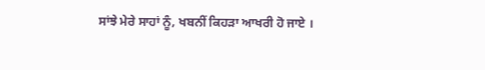ਸਾਂਝੇ ਮੇਰੇ ਸਾਹਾਂ ਨੂੰ, ਖਬਨੀਂ ਕਿਹੜਾ ਆਖਰੀ ਹੋ ਜਾਏ ।